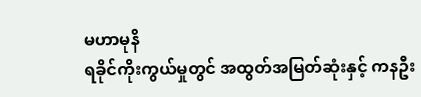မဟာမုနိ
ရခိုင်ကိုးကွယ်မှုတွင် အထွတ်အမြတ်ဆုံးနှင့် ကနဦး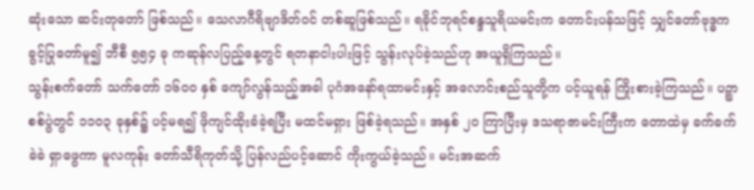ဆုံးသော ဆင်းတုတော် ဖြစ်သည်။ သေလာဂီရိဗျာဒိတ်ဝင် တစ်ဆူဖြစ်သည်။ ရခိုင်ဘုရင်စန္ဒသူရိယမင်းက တောင်းပန်သဖြင့် သျှင်တော်ဗုဒ္ဓက ခွင့်ပြုတော်မူ၍ ဘီစီ ၅၅၄ ခု ကဆုန်လပြည့်နေ့တွင် ရတနာငါးပါးဖြင့် သွန်းလုပ်ခဲ့သည်ဟု အယူရှိကြသည်။
သွန်းစက်တော် သက်တော် ၁၆၀၀ နှစ် ကျော်လွန်သည့်အခါ ပုဂံအနော်ရထာမင်းနှင့် အလောင်းစည်သူတို့က ပင့်ယူရန် ကြိုးစားခဲ့ကြသည်။ ပဉ္စာစစ်ပွဲတွင် ၁၁၀၃ ခုနှစ်၌ ပင့်မရ၍ ဖိုကျင်ထိုးခံခဲ့ရပြီး မထင်မရှား ဖြစ်ခဲ့ရသည်။ အနှစ် ၂၀ ကြာပြီးမှ ဒသရာဇာမင်းကြီးက တောထဲမှ ခက်ခက်ခဲခဲ ရှာဖွေကာ မူလကုန်း တော်သီရိကုတ်သို့ ပြန်လည်ပင့်ဆောင် ကိုးကွယ်ခဲ့သည်။ မင်းအဆက်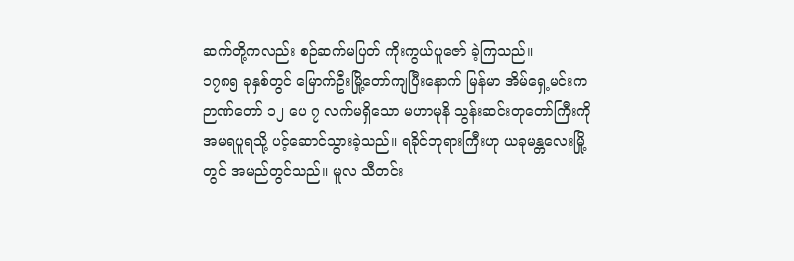ဆက်တို့ကလည်း စဉ်ဆက်မပြတ် ကိုးကွယ်ပူဇော် ခဲ့ကြသည်။
၁၇၈၅ ခုနှစ်တွင် မြောက်ဦးမြို့တော်ကျပြီးနောက် မြန်မာ အိမ်ရှေ့မင်းက ဉာဏ်တော် ၁၂ ပေ ၇ လက်မရှိသော မဟာမုနိ သွန်းဆင်းတုတော်ကြီးကို အမရပူရသို့ ပင့်ဆောင်သွားခဲ့သည်။ ရခိုင်ဘုရားကြီးဟု ယခုမန္တလေးမြို့တွင် အမည်တွင်သည်။ မူလ သီတင်း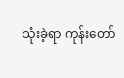သုံးခဲ့ရာ ကုန်းတော်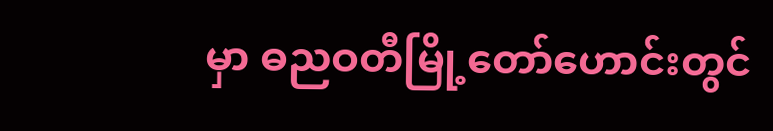မှာ ဓညဝတီမြို့တော်ဟောင်းတွင်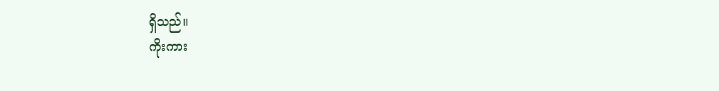ရှိသည်။
ကိုးကား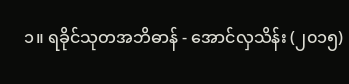၁။ ရခိုင်သုတအဘိဓာန် - အောင်လှသိန်း (၂၀၁၅)